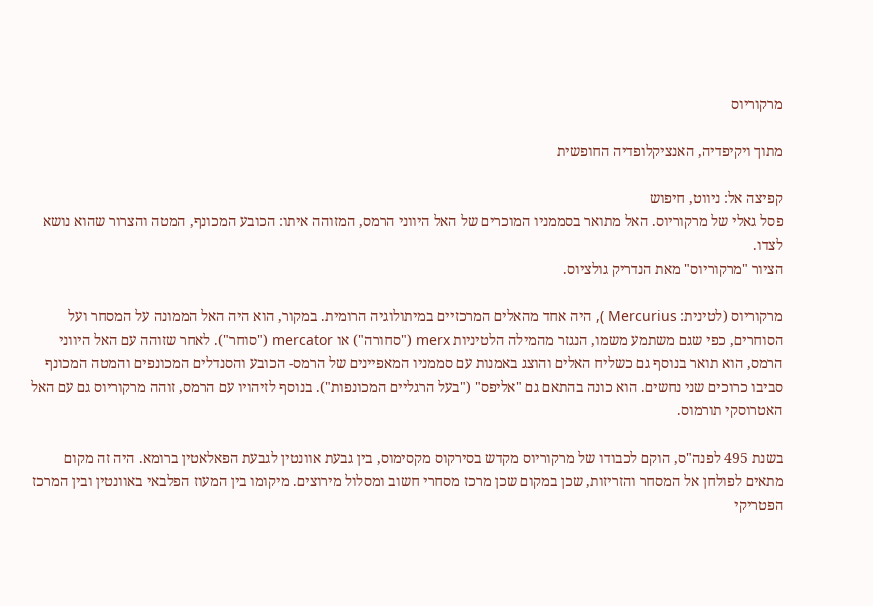מרקוריוס

מתוך ויקיפדיה, האנציקלופדיה החופשית

קפיצה אל: ניווט, חיפוש
פסל גאלי של מרקוריוס. האל מתואר בסממניו המוכרים של האל היווני הרמס, המזוהה איתו: הכובע המכונף, המטה והצרור שהוא נושא לצדו.
הציור "מרקוריוס" מאת הנדריק גולציוס.

מרקוריוס (לטינית: Mercurius ), היה אחד מהאלים המרכזיים במיתולוגיה הרומית. במקור, הוא היה האל הממונה על המסחר ועל הסוחרים, כפי שגם משתמע משמו, הנגזר מהמילה הלטיניות merx ("סחורה") או mercator ("סוחר"). לאחר שזוהה עם האל היווני הרמס, הוא תואר בנוסף גם כשליח האלים והוצג באמנות עם סממניו המאפיינים של הרמס- הכובע והסנדלים המכונפים והמטה המכונף סביבו כרוכים שני נחשים. הוא כונה בהתאם גם "אליפס" ("בעל הרגליים המכונפות"). בנוסף לזיהויו עם הרמס, זוהה מרקוריוס גם עם האל האטרוסקי תורמוס.

בשנת 495 לפנה"ס, הוקם לכבודו של מרקוריוס מקדש בסירקוס מקסימוס, בין גבעת אוונטין לגבעת הפאלאטין ברומא. היה זה מקום מתאים לפולחן אל המסחר והזריזות, שכן במקום שכן מרכז מסחרי חשוב ומסלול מירוצים. מיקומו בין המעוז הפלבאי באוונטין ובין המרכז הפטריקי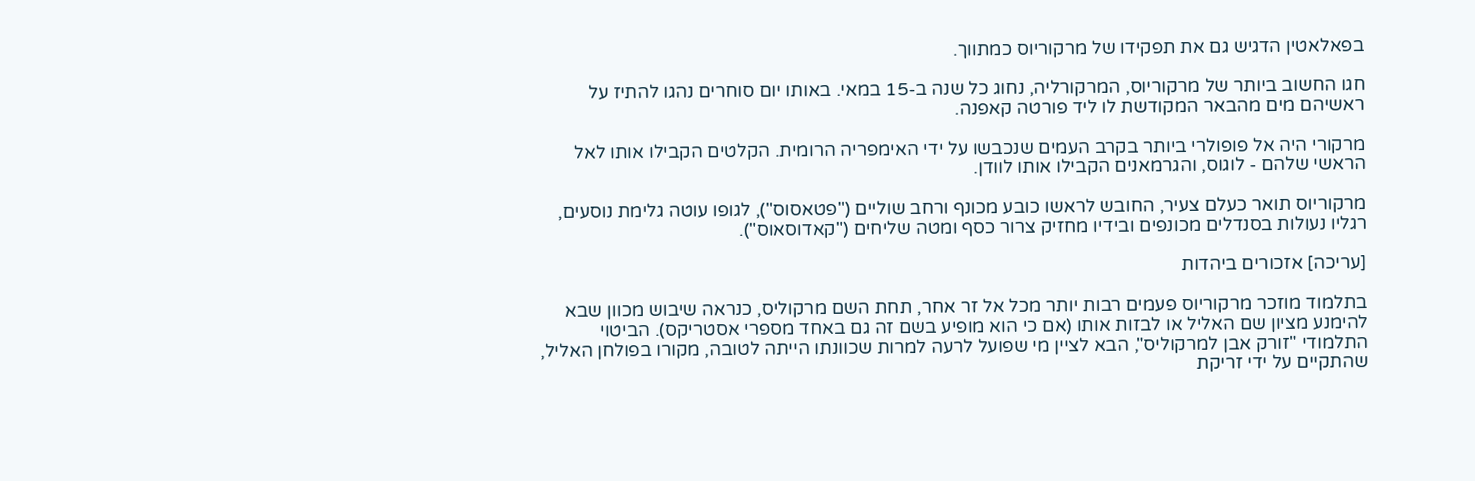בפאלאטין הדגיש גם את תפקידו של מרקוריוס כמתווך.

חגו החשוב ביותר של מרקוריוס, המרקורליה, נחוג כל שנה ב-15 במאי. באותו יום סוחרים נהגו להתיז על ראשיהם מים מהבאר המקודשת לו ליד פורטה קאפנה.

מרקורי היה אל פופולרי ביותר בקרב העמים שנכבשו על ידי האימפריה הרומית. הקלטים הקבילו אותו לאל הראשי שלהם - לוגוס, והגרמאנים הקבילו אותו לוודן.

מרקוריוס תואר כעלם צעיר, החובש לראשו כובע מכונף ורחב שוליים ("פטאסוס"), לגופו עוטה גלימת נוסעים, רגליו נעולות בסנדלים מכונפים ובידיו מחזיק צרור כסף ומטה שליחים ("קאדוסאוס").

[עריכה] אזכורים ביהדות

בתלמוד מוזכר מרקוריוס פעמים רבות יותר מכל אל זר אחר, תחת השם מרקוליס, כנראה שיבוש מכוון שבא להימנע מציון שם האליל או לבזות אותו (אם כי הוא מופיע בשם זה גם באחד מספרי אסטריקס). הביטוי התלמודי "זורק אבן למרקוליס", הבא לציין מי שפועל לרעה למרות שכוונתו הייתה לטובה, מקורו בפולחן האליל, שהתקיים על ידי זריקת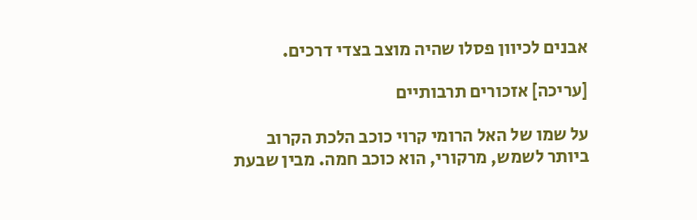אבנים לכיוון פסלו שהיה מוצב בצדי דרכים.

[עריכה] אזכורים תרבותיים

על שמו של האל הרומי קרוי כוכב הלכת הקרוב ביותר לשמש, מרקורי, הוא כוכב חמה. מבין שבעת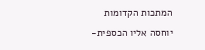המתכות הקדומות יוחסה אליו הכספית-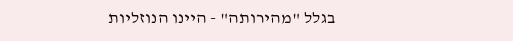בגלל "מהירותה" - היינו הנוזליות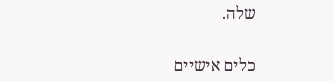שלה.


כלים אישיים